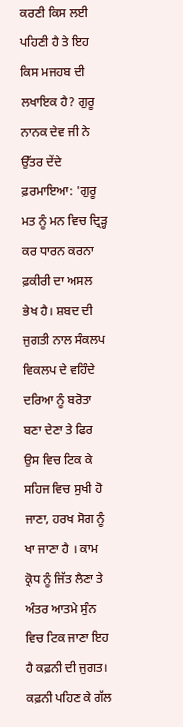ਕਰਣੀ ਕਿਸ ਲਈ ਪਹਿਣੀ ਹੈ ਤੇ ਇਹ ਕਿਸ ਮਜਹਬ ਦੀ ਲਖਾਇਕ ਹੈ? ਗੁਰੂ ਨਾਨਕ ਦੇਵ ਜੀ ਨੇ ਉੱਤਰ ਦੇਂਦੇ ਫ਼ਰਮਾਇਆ: 'ਗੁਰੂ ਮਤ ਨੂੰ ਮਨ ਵਿਚ ਦ੍ਰਿੜ੍ਹ ਕਰ ਧਾਰਨ ਕਰਨਾ ਫ਼ਕੀਰੀ ਦਾ ਅਸਲ ਭੇਖ ਹੈ। ਸ਼ਬਦ ਦੀ ਜੁਗਤੀ ਨਾਲ ਸੰਕਲਪ ਵਿਕਲਪ ਦੇ ਵਹਿੰਦੇ ਦਰਿਆ ਨੂੰ ਬਰੋਤਾ ਬਣਾ ਦੇਣਾ ਤੇ ਫਿਰ ਉਸ ਵਿਚ ਟਿਕ ਕੇ ਸਹਿਜ ਵਿਚ ਸੁਖੀ ਹੋ ਜਾਣਾ, ਹਰਖ ਸੋਗ ਨੂੰ ਖਾ ਜਾਣਾ ਹੈ । ਕਾਮ ਕ੍ਰੋਧ ਨੂੰ ਜਿੱਤ ਲੈਣਾ ਤੇ ਅੰਤਰ ਆਤਮੇ ਸੁੰਨ ਵਿਚ ਟਿਕ ਜਾਣਾ ਇਹ ਹੈ ਕਫ਼ਨੀ ਦੀ ਜੁਗਤ। ਕਫ਼ਨੀ ਪਹਿਣ ਕੇ ਗੱਲ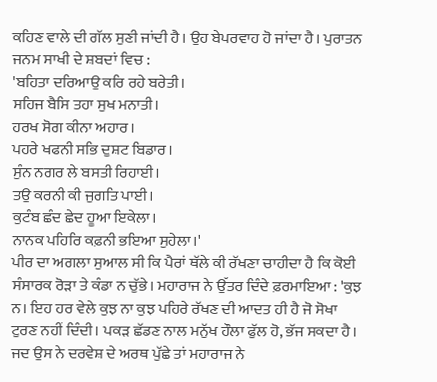ਕਹਿਣ ਵਾਲੇ ਦੀ ਗੱਲ ਸੁਣੀ ਜਾਂਦੀ ਹੈ। ਉਹ ਬੇਪਰਵਾਹ ਹੋ ਜਾਂਦਾ ਹੈ। ਪੁਰਾਤਨ ਜਨਮ ਸਾਖੀ ਦੇ ਸ਼ਬਦਾਂ ਵਿਚ :
'ਬਹਿਤਾ ਦਰਿਆਉ ਕਰਿ ਰਹੇ ਬਰੇਤੀ।
ਸਹਿਜ ਬੈਸਿ ਤਹਾ ਸੁਖ ਮਨਾਤੀ।
ਹਰਖ ਸੋਗ ਕੀਨਾ ਅਹਾਰ।
ਪਹਰੇ ਖਫਨੀ ਸਭਿ ਦੁਸ਼ਟ ਬਿਡਾਰ।
ਸੁੰਨ ਨਗਰ ਲੇ ਬਸਤੀ ਰਿਹਾਈ।
ਤਉ ਕਰਨੀ ਕੀ ਜੁਗਤਿ ਪਾਈ।
ਕੁਟੰਬ ਛੰਦ ਛੇਦ ਹੂਆ ਇਕੇਲਾ।
ਨਾਨਕ ਪਹਿਰਿ ਕਫ਼ਨੀ ਭਇਆ ਸੁਹੇਲਾ।'
ਪੀਰ ਦਾ ਅਗਲਾ ਸੁਆਲ ਸੀ ਕਿ ਪੈਰਾਂ ਥੱਲੇ ਕੀ ਰੱਖਣਾ ਚਾਹੀਦਾ ਹੈ ਕਿ ਕੋਈ ਸੰਸਾਰਕ ਰੋੜਾ ਤੇ ਕੰਡਾ ਨ ਚੁੱਭੇ। ਮਹਾਰਾਜ ਨੇ ਉੱਤਰ ਦਿੰਦੇ ਫ਼ਰਮਾਇਆ : 'ਕੁਝ ਨ। ਇਹ ਹਰ ਵੇਲੇ ਕੁਝ ਨਾ ਕੁਝ ਪਹਿਰੇ ਰੱਖਣ ਦੀ ਆਦਤ ਹੀ ਹੈ ਜੋ ਸੋਖਾ ਟੁਰਣ ਨਹੀਂ ਦਿੰਦੀ। ਪਕੜ ਛੱਡਣ ਨਾਲ ਮਨੁੱਖ ਹੌਲਾ ਫੁੱਲ ਹੋ, ਭੱਜ ਸਕਦਾ ਹੈ। ਜਦ ਉਸ ਨੇ ਦਰਵੇਸ਼ ਦੇ ਅਰਥ ਪੁੱਛੇ ਤਾਂ ਮਹਾਰਾਜ ਨੇ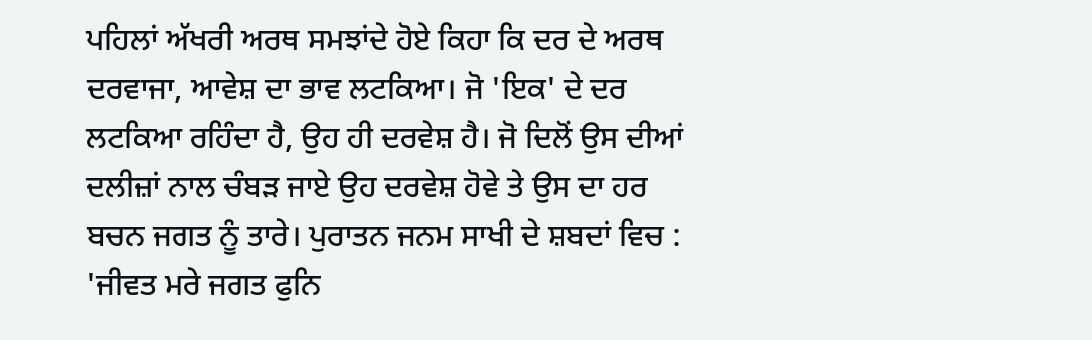ਪਹਿਲਾਂ ਅੱਖਰੀ ਅਰਥ ਸਮਝਾਂਦੇ ਹੋਏ ਕਿਹਾ ਕਿ ਦਰ ਦੇ ਅਰਥ ਦਰਵਾਜਾ, ਆਵੇਸ਼ ਦਾ ਭਾਵ ਲਟਕਿਆ। ਜੋ 'ਇਕ' ਦੇ ਦਰ ਲਟਕਿਆ ਰਹਿੰਦਾ ਹੈ, ਉਹ ਹੀ ਦਰਵੇਸ਼ ਹੈ। ਜੋ ਦਿਲੋਂ ਉਸ ਦੀਆਂ ਦਲੀਜ਼ਾਂ ਨਾਲ ਚੰਬੜ ਜਾਏ ਉਹ ਦਰਵੇਸ਼ ਹੋਵੇ ਤੇ ਉਸ ਦਾ ਹਰ ਬਚਨ ਜਗਤ ਨੂੰ ਤਾਰੇ। ਪੁਰਾਤਨ ਜਨਮ ਸਾਖੀ ਦੇ ਸ਼ਬਦਾਂ ਵਿਚ :
'ਜੀਵਤ ਮਰੇ ਜਗਤ ਫੁਨਿ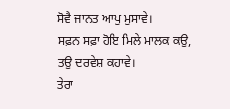ਸੋਵੈ ਜਾਨਤ ਆਪੁ ਮੁਸਾਵੇ।
ਸਫ਼ਨ ਸਫ਼ਾ ਹੋਇ ਮਿਲੇ ਮਾਲਕ ਕਉ, ਤਉ ਦਰਵੇਸ਼ ਕਹਾਵੇ।
ਤੇਰਾ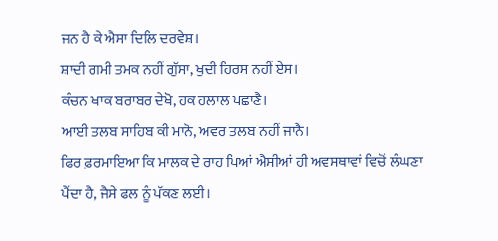ਜਨ ਹੈ ਕੇ ਐਸਾ ਦਿਲਿ ਦਰਵੇਸ਼।
ਸ਼ਾਦੀ ਗਮੀ ਤਮਕ ਨਹੀਂ ਗੁੱਸਾ, ਖੁਦੀ ਹਿਰਸ ਨਹੀਂ ਏਸ।
ਕੰਚਨ ਖਾਕ ਬਰਾਬਰ ਦੇਖੋ, ਹਕ ਹਲਾਲ ਪਛਾਣੈ।
ਆਈ ਤਲਬ ਸਾਹਿਬ ਕੀ ਮਾਨੋ, ਅਵਰ ਤਲਬ ਨਹੀਂ ਜਾਨੈ।
ਫਿਰ ਫ਼ਰਮਾਇਆ ਕਿ ਮਾਲਕ ਦੇ ਰਾਹ ਪਿਆਂ ਐਸੀਆਂ ਹੀ ਅਵਸਥਾਵਾਂ ਵਿਚੋਂ ਲੰਘਣਾ ਪੈਂਦਾ ਹੈ, ਜੈਸੇ ਫਲ ਨੂੰ ਪੱਕਣ ਲਈ।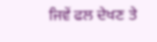ਜਿਵੇਂ ਫਲ ਦੇਖਣ ਤੇ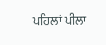ਪਹਿਲਾਂ ਪੀਲਾ